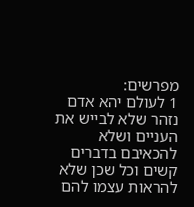מפרשים:
1 לעולם יהא אדם נזהר שלא לבייש את העניים ושלא להכאיבם בדברים קשים וכל שכן שלא להראות עצמו להם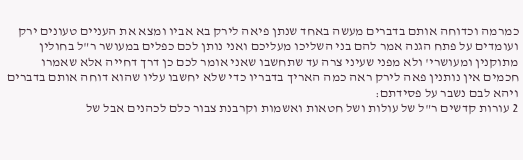כמרמה וכדוחה אותם בדברים מעשה באחד שנתן פיאה לירק בא אביו ומצא את העניים טעונים ירק ועומדים על פתח הגנה אמר להם בני השליכו מעליכם ואני נותן לכם כפלים במעושר ר"ל בחולין מתוקנין ומעושרי' ולא מפני שעיני צרה עד שתחשבו שאני אומר לכם כן דרך דחייה אלא שאמרו חכמים אין נותנין פאה לירק ראה כמה האריך בדבריו כדי שלא יחשבו עליו שהוא דוחה אותם בדברים ויהא לבם נשבר על פסידתם:
2 עורות קדשים ר"ל של עולות ושל חטאות ואשמות וקרבנת צבור כלם לכהנים אבל של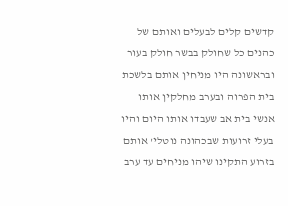קדשים קלים לבעלים ואותם של כהנים כל שחולק בבשר חולק בעור ובראשונה היו מניחין אותם בלשכת בית הפרוה ובערב מחלקין אותו אנשי בית אב שעבדו אותו היום והיו בעלי זרועות שבכהונה נוטלי' אותם בזרוע התקינו שיהו מניחים עד ערב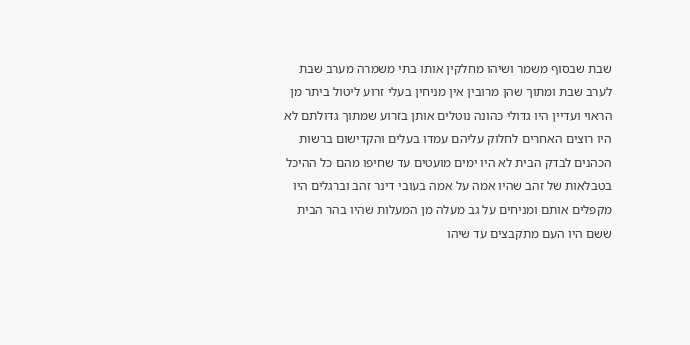שבת שבסוף משמר ושיהו מחלקין אותו בתי משמרה מערב שבת לערב שבת ומתוך שהן מרובין אין מניחין בעלי זרוע ליטול ביתר מן הראוי ועדיין היו גדולי כהונה נוטלים אותן בזרוע שמתוך גדולתם לא היו רוצים האחרים לחלוק עליהם עמדו בעלים והקדישום ברשות הכהנים לבדק הבית לא היו ימים מועטים עד שחיפו מהם כל ההיכל בטבלאות של זהב שהיו אמה על אמה בעובי דינר זהב וברגלים היו מקפלים אותם ומניחים על גב מעלה מן המעלות שהיו בהר הבית ששם היו העם מתקבצים עד שיהו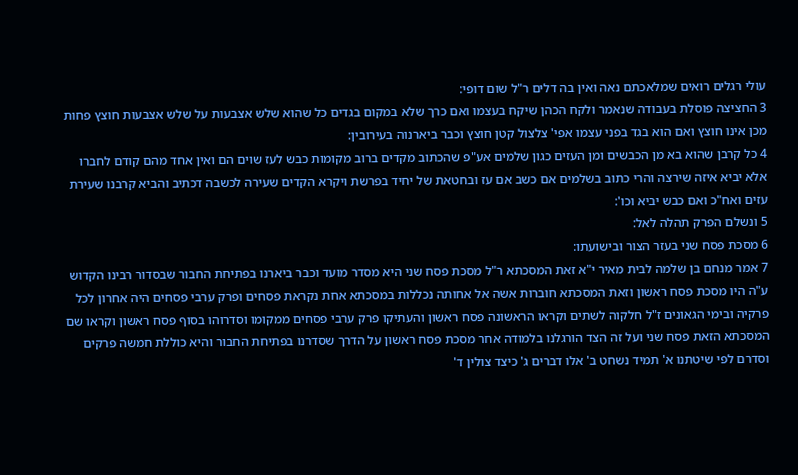עולי רגלים רואים שמלאכתם נאה ואין בה דלים ר"ל שום דופי:
3 החציצה פוסלת בעבודה שנאמר ולקח הכהן שיקח בעצמו ואם כרך שלא במקום בגדים כל שהוא שלש אצבעות על שלש אצבעות חוצץ פחות מכן אינו חוצץ ואם הוא בגד בפני עצמו אפי' צלצול קטן חוצץ וכבר ביארנוה בעירובין:
4 כל קרבן שהוא בא מן הכבשים ומן העזים כגון שלמים אע"פ שהכתוב מקדים ברוב מקומות כבש לעז שוים הם ואין אחד מהם קודם לחברו אלא יביא איזה שירצה והרי כתוב בשלמים אם כשב אם עז ובחטאת של יחיד בפרשת ויקרא הקדים שעירה לכשבה דכתיב והביא קרבנו שעירת עזים ואח"כ ואם כבש יביא וכו':
5 ונשלם הפרק תהלה לאל:
6 מסכת פסח שני בעזר הצור ובישועתו:
7 אמר מנחם בן שלמה לבית מאיר י"א זאת המסכתא ר"ל מסכת פסח שני היא מסדר מועד וכבר ביארנו בפתיחת החבור שבסדור רבינו הקדוש ע"ה היו מסכת פסח ראשון וזאת המסכתא חוברות אשה אל אחותה נכללות במסכתא אחת נקראת פסחים ופרק ערבי פסחים היה אחרון לכל פרקיה ובימי הגאונים ז"ל חלקוה לשתים וקראו הראשונה פסח ראשון והעתיקו פרק ערבי פסחים ממקומו וסדרוהו בסוף פסח ראשון וקראו שם המסכתא הזאת פסח שני ועל זה הצד הורגלנו בלמודה אחר מסכת פסח ראשון על הדרך שסדרנו בפתיחת החבור והיא כוללת חמשה פרקים וסדרם לפי שיטתנו א' תמיד נשחט ב' אלו דברים ג' כיצד צולין ד'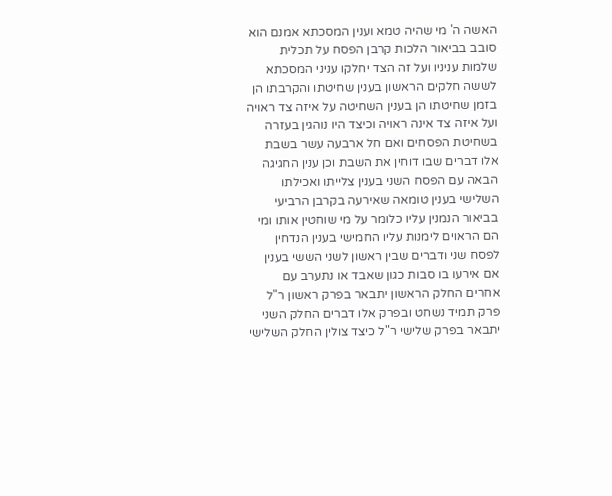האשה ה' מי שהיה טמא וענין המסכתא אמנם הוא סובב בביאור הלכות קרבן הפסח על תכלית שלמות עניניו ועל זה הצד יחלקו עניני המסכתא לששה חלקים הראשון בענין שחיטתו והקרבתו הן בזמן שחיטתו הן בענין השחיטה על איזה צד ראויה ועל איזה צד אינה ראויה וכיצד היו נוהגין בעזרה בשחיטת הפסחים ואם חל ארבעה עשר בשבת אלו דברים שבו דוחין את השבת וכן ענין החגיגה הבאה עם הפסח השני בענין צלייתו ואכילתו השלישי בענין טומאה שאירעה בקרבן הרביעי בביאור הנמנין עליו כלומר על מי שוחטין אותו ומי הם הראוים לימנות עליו החמישי בענין הנדחין לפסח שני ודברים שבין ראשון לשני הששי בענין אם אירעו בו סבות כגון שאבד או נתערב עם אחרים החלק הראשון יתבאר בפרק ראשון ר"ל פרק תמיד נשחט ובפרק אלו דברים החלק השני יתבאר בפרק שלישי ר"ל כיצד צולין החלק השלישי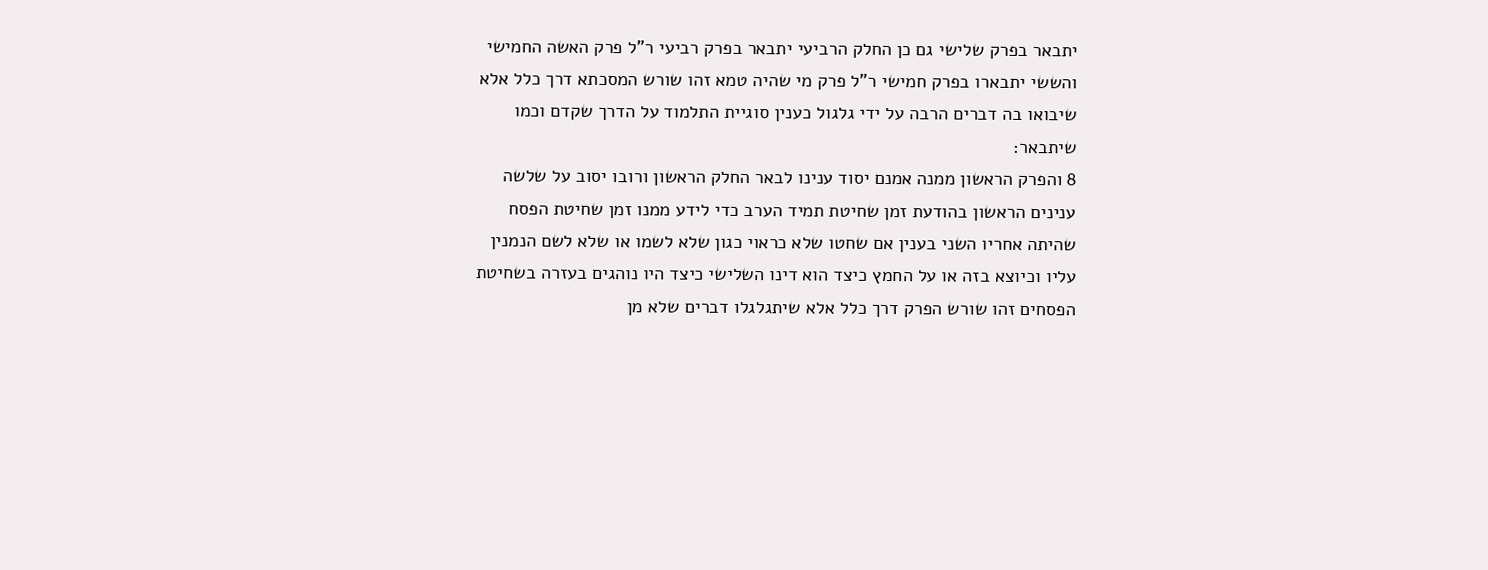יתבאר בפרק שלישי גם כן החלק הרביעי יתבאר בפרק רביעי ר"ל פרק האשה החמישי והששי יתבארו בפרק חמישי ר"ל פרק מי שהיה טמא זהו שורש המסכתא דרך כלל אלא שיבואו בה דברים הרבה על ידי גלגול כענין סוגיית התלמוד על הדרך שקדם וכמו שיתבאר:
8 והפרק הראשון ממנה אמנם יסוד ענינו לבאר החלק הראשון ורובו יסוב על שלשה ענינים הראשון בהודעת זמן שחיטת תמיד הערב כדי לידע ממנו זמן שחיטת הפסח שהיתה אחריו השני בענין אם שחטו שלא כראוי כגון שלא לשמו או שלא לשם הנמנין עליו וכיוצא בזה או על החמץ כיצד הוא דינו השלישי כיצד היו נוהגים בעזרה בשחיטת הפסחים זהו שורש הפרק דרך כלל אלא שיתגלגלו דברים שלא מן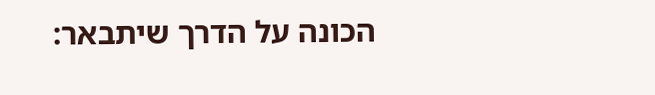הכונה על הדרך שיתבאר: